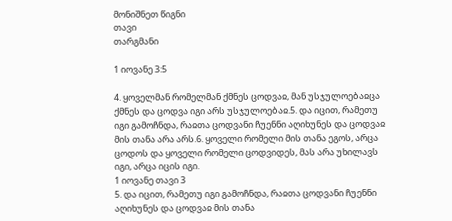მონიშნეთ წიგნი
თავი
თარგმანი

1 იოვანე 3:5

4. ყოველმან რომელმან ქმნეს ცოდვაჲ, მან უსჯულოებაჲცა ქმნეს და ცოდვა იგი არს უსჯულოებაჲ.5. და იცით, რამეთუ იგი გამოჩნდა, რაჲთა ცოდვანი ჩუენნი აღიხუნეს და ცოდვაჲ მის თანა არა არს.6. ყოველი რომელი მის თანა ეგოს, არცა ცოდოს და ყოველი რომელი ცოდვიდეს, მას არა უხილავს იგი, არცა იცის იგი.
1 იოვანე თავი 3
5. და იცით, რამეთუ იგი გამოჩნდა, რაჲთა ცოდვანი ჩუენნი აღიხუნეს და ცოდვაჲ მის თანა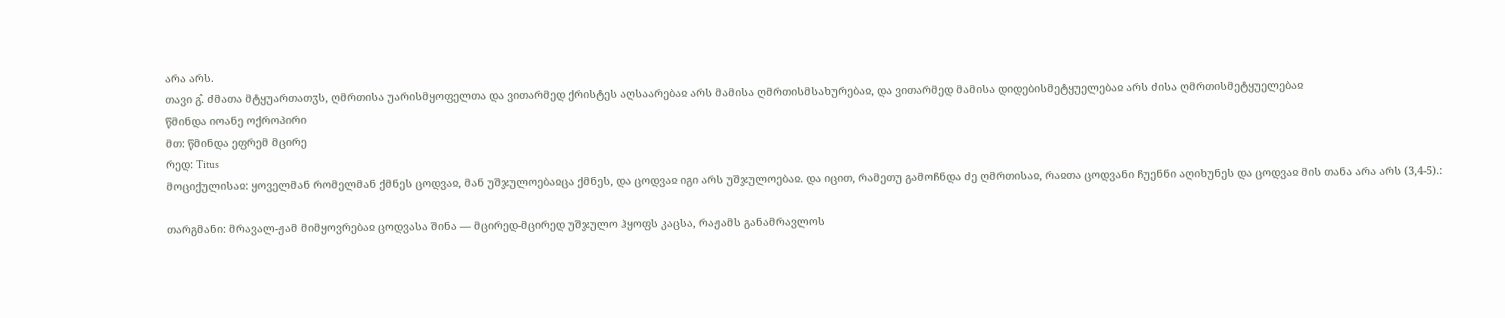არა არს.
თავი გ̂. ძმათა მტყუართათჳს, ღმრთისა უარისმყოფელთა და ვითარმედ ქრისტეს აღსაარებაჲ არს მამისა ღმრთისმსახურებაჲ, და ვითარმედ მამისა დიდებისმეტყუელებაჲ არს ძისა ღმრთისმეტყუელებაჲ
წმინდა იოანე ოქროპირი
მთ: წმინდა ეფრემ მცირე
რედ: Titus
მოციქულისაჲ: ყოველმან რომელმან ქმნეს ცოდვაჲ, მან უშჯულოებაჲცა ქმნეს, და ცოდვაჲ იგი არს უშჯულოებაჲ. და იცით, რამეთუ გამოჩნდა ძე ღმრთისაჲ, რაჲთა ცოდვანი ჩუენნი აღიხუნეს და ცოდვაჲ მის თანა არა არს (3,4-5).:

თარგმანი: მრავალ-ჟამ მიმყოვრებაჲ ცოდვასა შინა — მცირედ-მცირედ უშჯულო ჰყოფს კაცსა, რაჟამს განამრავლოს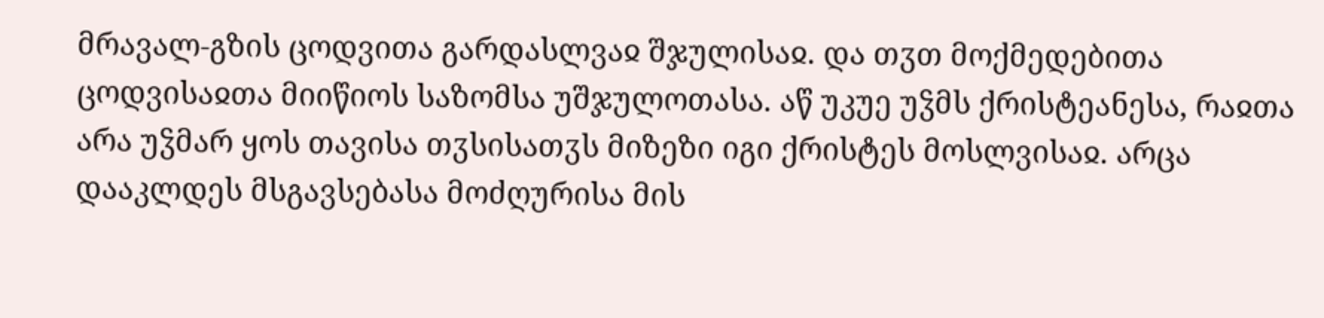მრავალ-გზის ცოდვითა გარდასლვაჲ შჯულისაჲ. და თჳთ მოქმედებითა ცოდვისაჲთა მიიწიოს საზომსა უშჯულოთასა. აწ უკუე უჴმს ქრისტეანესა, რაჲთა არა უჴმარ ყოს თავისა თჳსისათჳს მიზეზი იგი ქრისტეს მოსლვისაჲ. არცა დააკლდეს მსგავსებასა მოძღურისა მის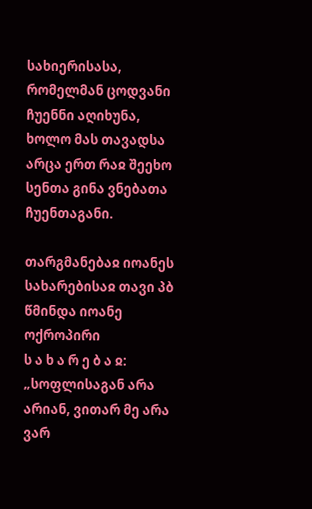სახიერისასა, რომელმან ცოდვანი ჩუენნი აღიხუნა, ხოლო მას თავადსა არცა ერთ რაჲ შეეხო სენთა გინა ვნებათა ჩუენთაგანი.

თარგმანებაჲ იოანეს სახარებისაჲ თავი პბ
წმინდა იოანე ოქროპირი
ს ა ხ ა რ ე ბ ა ჲ: „სოფლისაგან არა არიან, ვითარ მე არა ვარ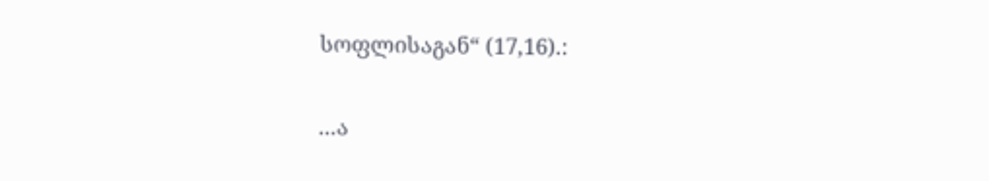სოფლისაგან“ (17,16).:

...ა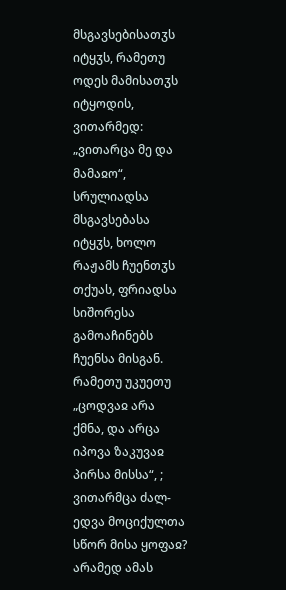მსგავსებისათჳს იტყჳს, რამეთუ ოდეს მამისათჳს იტყოდის, ვითარმედ: „ვითარცა მე და მამაჲო“, სრულიადსა მსგავსებასა იტყჳს, ხოლო რაჟამს ჩუენთჳს თქუას, ფრიადსა სიშორესა გამოაჩინებს ჩუენსა მისგან. რამეთუ უკუეთუ „ცოდვაჲ არა ქმნა, და არცა იპოვა ზაკუვაჲ პირსა მისსა“, ; ვითარმცა ძალ-ედვა მოციქულთა სწორ მისა ყოფაჲ? არამედ ამას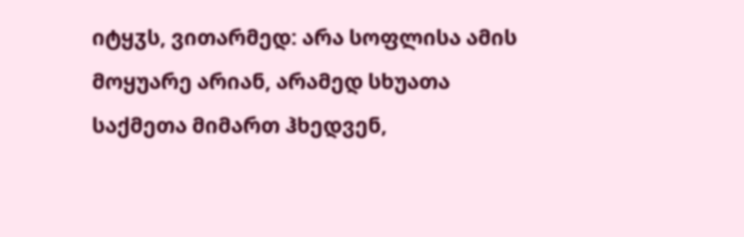იტყჳს, ვითარმედ: არა სოფლისა ამის მოყუარე არიან, არამედ სხუათა საქმეთა მიმართ ჰხედვენ,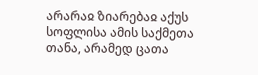არარაჲ ზიარებაჲ აქუს სოფლისა ამის საქმეთა თანა, არამედ ცათა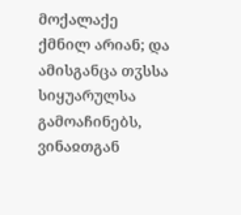მოქალაქე ქმნილ არიან; და ამისგანცა თჳსსა სიყუარულსა გამოაჩინებს, ვინაჲთგან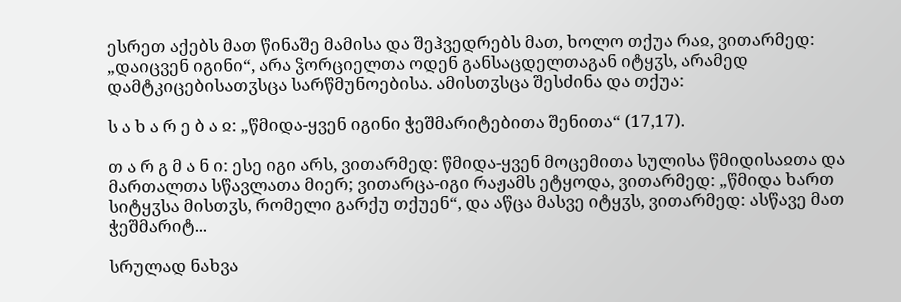ესრეთ აქებს მათ წინაშე მამისა და შეჰვედრებს მათ, ხოლო თქუა რაჲ, ვითარმედ: „დაიცვენ იგინი“, არა ჴორციელთა ოდენ განსაცდელთაგან იტყჳს, არამედ დამტკიცებისათჳსცა სარწმუნოებისა. ამისთჳსცა შესძინა და თქუა:

ს ა ხ ა რ ე ბ ა ჲ: „წმიდა-ყვენ იგინი ჭეშმარიტებითა შენითა“ (17,17).

თ ა რ გ მ ა ნ ი: ესე იგი არს, ვითარმედ: წმიდა-ყვენ მოცემითა სულისა წმიდისაჲთა და მართალთა სწავლათა მიერ; ვითარცა-იგი რაჟამს ეტყოდა, ვითარმედ: „წმიდა ხართ სიტყჳსა მისთჳს, რომელი გარქუ თქუენ“, და აწცა მასვე იტყჳს, ვითარმედ: ასწავე მათ ჭეშმარიტ...

სრულად ნახვა